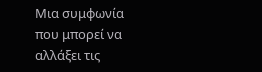Μια συμφωνία που μπορεί να αλλάξει τις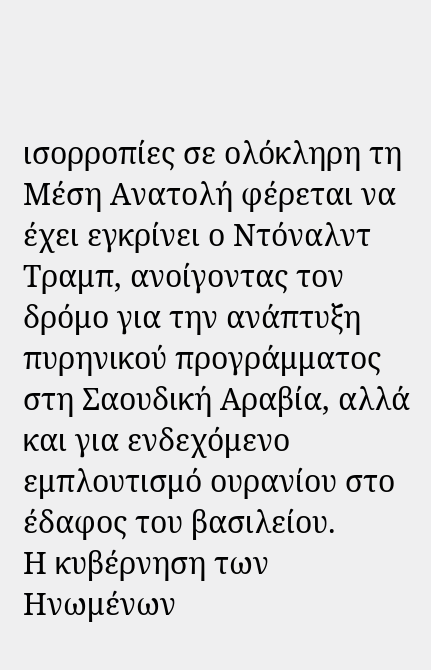ισορροπίες σε ολόκληρη τη Μέση Ανατολή φέρεται να έχει εγκρίνει ο Ντόναλντ Τραμπ, ανοίγοντας τον δρόμο για την ανάπτυξη πυρηνικού προγράμματος στη Σαουδική Αραβία, αλλά και για ενδεχόμενο εμπλουτισμό ουρανίου στο έδαφος του βασιλείου.
Η κυβέρνηση των Ηνωμένων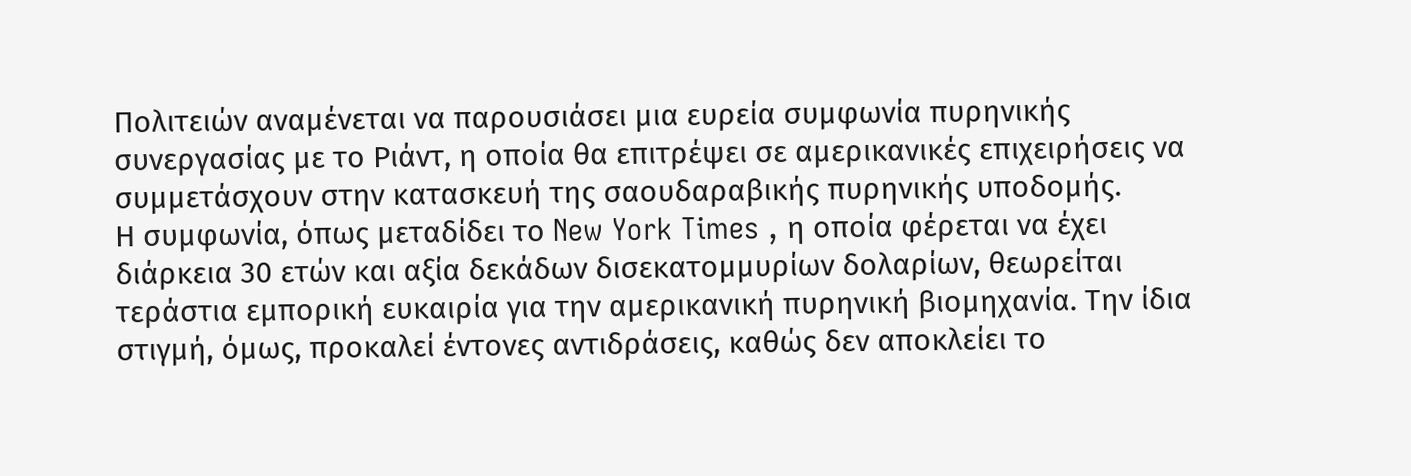Πολιτειών αναμένεται να παρουσιάσει μια ευρεία συμφωνία πυρηνικής συνεργασίας με το Ριάντ, η οποία θα επιτρέψει σε αμερικανικές επιχειρήσεις να συμμετάσχουν στην κατασκευή της σαουδαραβικής πυρηνικής υποδομής.
Η συμφωνία, όπως μεταδίδει το New York Times , η οποία φέρεται να έχει διάρκεια 30 ετών και αξία δεκάδων δισεκατομμυρίων δολαρίων, θεωρείται τεράστια εμπορική ευκαιρία για την αμερικανική πυρηνική βιομηχανία. Την ίδια στιγμή, όμως, προκαλεί έντονες αντιδράσεις, καθώς δεν αποκλείει το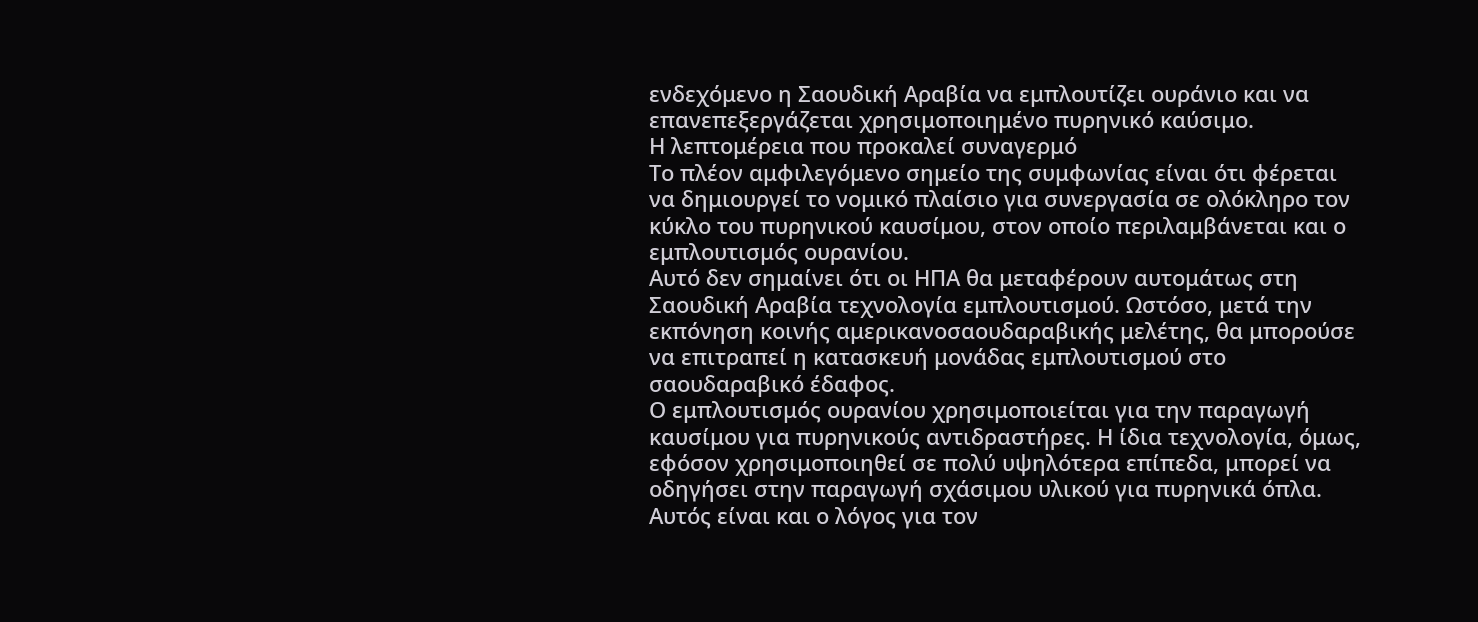ενδεχόμενο η Σαουδική Αραβία να εμπλουτίζει ουράνιο και να επανεπεξεργάζεται χρησιμοποιημένο πυρηνικό καύσιμο.
Η λεπτομέρεια που προκαλεί συναγερμό
Το πλέον αμφιλεγόμενο σημείο της συμφωνίας είναι ότι φέρεται να δημιουργεί το νομικό πλαίσιο για συνεργασία σε ολόκληρο τον κύκλο του πυρηνικού καυσίμου, στον οποίο περιλαμβάνεται και ο εμπλουτισμός ουρανίου.
Αυτό δεν σημαίνει ότι οι ΗΠΑ θα μεταφέρουν αυτομάτως στη Σαουδική Αραβία τεχνολογία εμπλουτισμού. Ωστόσο, μετά την εκπόνηση κοινής αμερικανοσαουδαραβικής μελέτης, θα μπορούσε να επιτραπεί η κατασκευή μονάδας εμπλουτισμού στο σαουδαραβικό έδαφος.
Ο εμπλουτισμός ουρανίου χρησιμοποιείται για την παραγωγή καυσίμου για πυρηνικούς αντιδραστήρες. Η ίδια τεχνολογία, όμως, εφόσον χρησιμοποιηθεί σε πολύ υψηλότερα επίπεδα, μπορεί να οδηγήσει στην παραγωγή σχάσιμου υλικού για πυρηνικά όπλα.
Αυτός είναι και ο λόγος για τον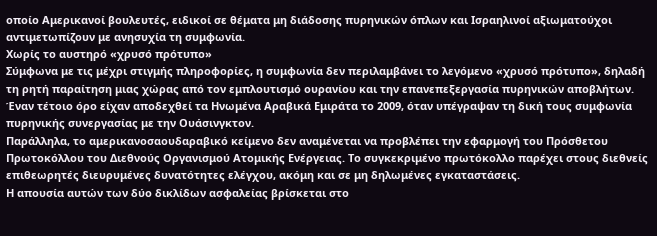οποίο Αμερικανοί βουλευτές, ειδικοί σε θέματα μη διάδοσης πυρηνικών όπλων και Ισραηλινοί αξιωματούχοι αντιμετωπίζουν με ανησυχία τη συμφωνία.
Χωρίς το αυστηρό «χρυσό πρότυπο»
Σύμφωνα με τις μέχρι στιγμής πληροφορίες, η συμφωνία δεν περιλαμβάνει το λεγόμενο «χρυσό πρότυπο», δηλαδή τη ρητή παραίτηση μιας χώρας από τον εμπλουτισμό ουρανίου και την επανεπεξεργασία πυρηνικών αποβλήτων.
Έναν τέτοιο όρο είχαν αποδεχθεί τα Ηνωμένα Αραβικά Εμιράτα το 2009, όταν υπέγραψαν τη δική τους συμφωνία πυρηνικής συνεργασίας με την Ουάσινγκτον.
Παράλληλα, το αμερικανοσαουδαραβικό κείμενο δεν αναμένεται να προβλέπει την εφαρμογή του Πρόσθετου Πρωτοκόλλου του Διεθνούς Οργανισμού Ατομικής Ενέργειας. Το συγκεκριμένο πρωτόκολλο παρέχει στους διεθνείς επιθεωρητές διευρυμένες δυνατότητες ελέγχου, ακόμη και σε μη δηλωμένες εγκαταστάσεις.
Η απουσία αυτών των δύο δικλίδων ασφαλείας βρίσκεται στο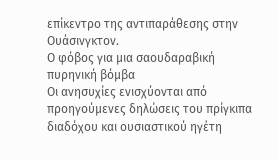επίκεντρο της αντιπαράθεσης στην Ουάσινγκτον.
Ο φόβος για μια σαουδαραβική πυρηνική βόμβα
Οι ανησυχίες ενισχύονται από προηγούμενες δηλώσεις του πρίγκιπα διαδόχου και ουσιαστικού ηγέτη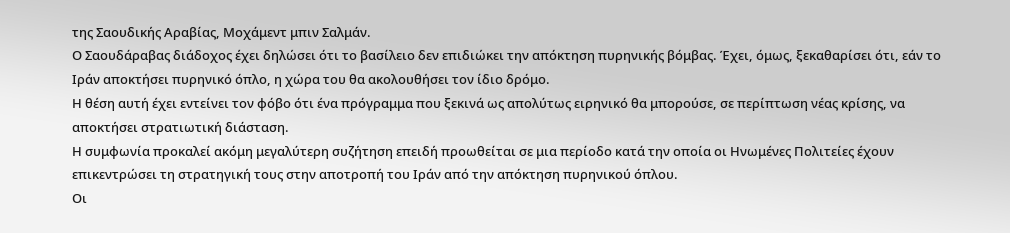της Σαουδικής Αραβίας, Μοχάμεντ μπιν Σαλμάν.
Ο Σαουδάραβας διάδοχος έχει δηλώσει ότι το βασίλειο δεν επιδιώκει την απόκτηση πυρηνικής βόμβας. Έχει, όμως, ξεκαθαρίσει ότι, εάν το Ιράν αποκτήσει πυρηνικό όπλο, η χώρα του θα ακολουθήσει τον ίδιο δρόμο.
Η θέση αυτή έχει εντείνει τον φόβο ότι ένα πρόγραμμα που ξεκινά ως απολύτως ειρηνικό θα μπορούσε, σε περίπτωση νέας κρίσης, να αποκτήσει στρατιωτική διάσταση.
Η συμφωνία προκαλεί ακόμη μεγαλύτερη συζήτηση επειδή προωθείται σε μια περίοδο κατά την οποία οι Ηνωμένες Πολιτείες έχουν επικεντρώσει τη στρατηγική τους στην αποτροπή του Ιράν από την απόκτηση πυρηνικού όπλου.
Οι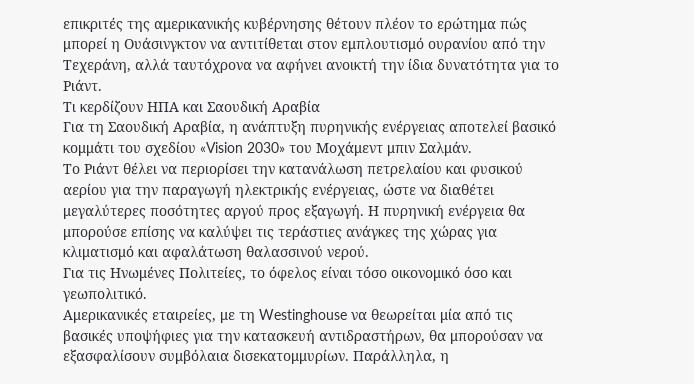επικριτές της αμερικανικής κυβέρνησης θέτουν πλέον το ερώτημα πώς μπορεί η Ουάσινγκτον να αντιτίθεται στον εμπλουτισμό ουρανίου από την Τεχεράνη, αλλά ταυτόχρονα να αφήνει ανοικτή την ίδια δυνατότητα για το Ριάντ.
Τι κερδίζουν ΗΠΑ και Σαουδική Αραβία
Για τη Σαουδική Αραβία, η ανάπτυξη πυρηνικής ενέργειας αποτελεί βασικό κομμάτι του σχεδίου «Vision 2030» του Μοχάμεντ μπιν Σαλμάν.
Το Ριάντ θέλει να περιορίσει την κατανάλωση πετρελαίου και φυσικού αερίου για την παραγωγή ηλεκτρικής ενέργειας, ώστε να διαθέτει μεγαλύτερες ποσότητες αργού προς εξαγωγή. Η πυρηνική ενέργεια θα μπορούσε επίσης να καλύψει τις τεράστιες ανάγκες της χώρας για κλιματισμό και αφαλάτωση θαλασσινού νερού.
Για τις Ηνωμένες Πολιτείες, το όφελος είναι τόσο οικονομικό όσο και γεωπολιτικό.
Αμερικανικές εταιρείες, με τη Westinghouse να θεωρείται μία από τις βασικές υποψήφιες για την κατασκευή αντιδραστήρων, θα μπορούσαν να εξασφαλίσουν συμβόλαια δισεκατομμυρίων. Παράλληλα, η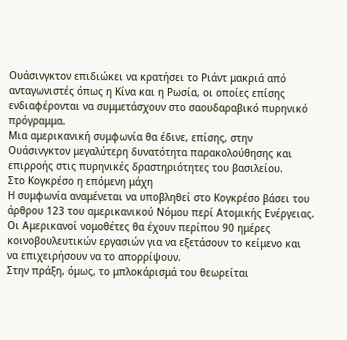Ουάσινγκτον επιδιώκει να κρατήσει το Ριάντ μακριά από ανταγωνιστές όπως η Κίνα και η Ρωσία, οι οποίες επίσης ενδιαφέρονται να συμμετάσχουν στο σαουδαραβικό πυρηνικό πρόγραμμα.
Μια αμερικανική συμφωνία θα έδινε, επίσης, στην Ουάσινγκτον μεγαλύτερη δυνατότητα παρακολούθησης και επιρροής στις πυρηνικές δραστηριότητες του βασιλείου.
Στο Κογκρέσο η επόμενη μάχη
Η συμφωνία αναμένεται να υποβληθεί στο Κογκρέσο βάσει του άρθρου 123 του αμερικανικού Νόμου περί Ατομικής Ενέργειας.
Οι Αμερικανοί νομοθέτες θα έχουν περίπου 90 ημέρες κοινοβουλευτικών εργασιών για να εξετάσουν το κείμενο και να επιχειρήσουν να το απορρίψουν.
Στην πράξη, όμως, το μπλοκάρισμά του θεωρείται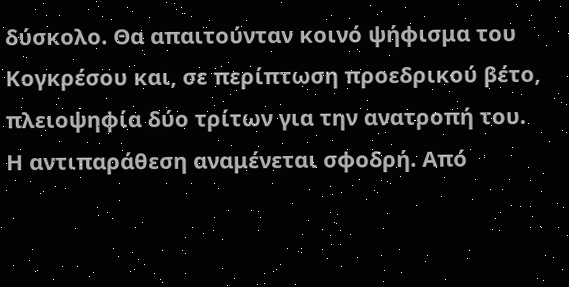δύσκολο. Θα απαιτούνταν κοινό ψήφισμα του Κογκρέσου και, σε περίπτωση προεδρικού βέτο, πλειοψηφία δύο τρίτων για την ανατροπή του.
Η αντιπαράθεση αναμένεται σφοδρή. Από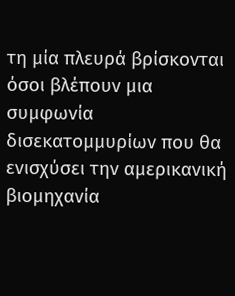τη μία πλευρά βρίσκονται όσοι βλέπουν μια συμφωνία δισεκατομμυρίων που θα ενισχύσει την αμερικανική βιομηχανία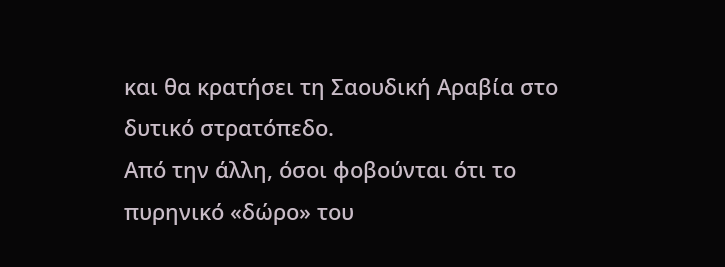και θα κρατήσει τη Σαουδική Αραβία στο δυτικό στρατόπεδο.
Από την άλλη, όσοι φοβούνται ότι το πυρηνικό «δώρο» του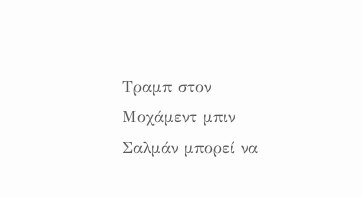Τραμπ στον Μοχάμεντ μπιν Σαλμάν μπορεί να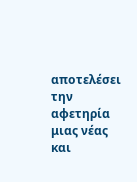αποτελέσει την αφετηρία μιας νέας και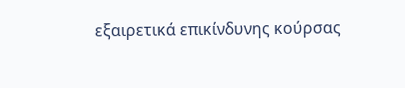εξαιρετικά επικίνδυνης κούρσας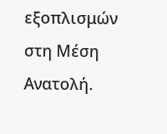εξοπλισμών στη Μέση Ανατολή.